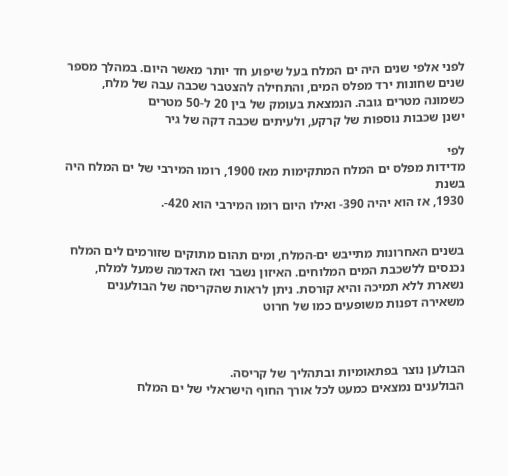לפני אלפי שנים היה ים המלח בעל שיפוע חד יותר מאשר היום. במהלך מספר שנים שחונות ירד מפלס המים, והתחילה להצטבר שכבה עבה של מלח, כשמונה מטרים גובה. הנמצאת בעומק של בין 20 ל-50 מטרים
ישנן שכבות נוספות של קרקע, ולעיתים שכבה דקה של גיר

לפי
מדידות מפלס ים המלח המתקימות מאז 1900, רומו המירבי של ים המלח היה בשנת
1930, אז הוא יהיה 390- ואילו היום רומו המירבי הוא 420-.


בשנים האחרונות מתייבש ים-המלח, ומים תהום מתוקים שזורמים לים המלח נכנסים ללשכבת המים המלוחים. האיזון נשבר ואז האדמה שמעל למלח, נשארת ללא תמיכה והיא קורסת. ניתן לראות שהקריסה של הבולענים משאירה דפנות משופעים כמו של חרוט



הבולען נוצר בפתאומיות ובתהליך של קריסה.
הבולענים נמצאים כמעט לכל אורך החוף הישראלי של ים המלח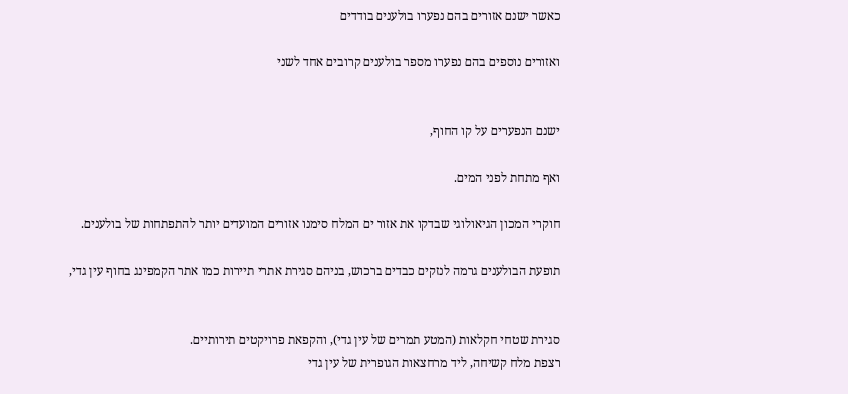כאשר ישנם אזורים בהם נפערו בולענים בודדים

ואזורים נוספים בהם נפערו מספר בולענים קרובים אחד לשני


ישנם הנפערים על קו החוף,

ואף מתחת לפני המים.

חוקרי המכון הגיאולוגי שבדקו את אזור ים המלח סימנו אזורים המועדים יותר להתפתחות של בולענים.

תופעת הבולענים גרמה לנזקים כבדים ברכוש, בניהם סגירת אתרי תיירות כמו אתר הקמפינג בחוף עין גדי,


סגירת שטחי חקלאות (המטע תמרים של עין גדי), והקפאת פרויקטים תירותיים.
רצפת מלח קשיחה, ליד מרחצאות הגופרית של עין גדי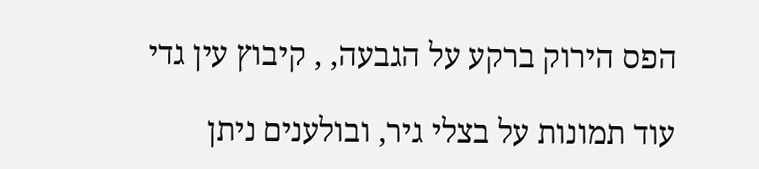הפס הירוק ברקע על הגבעה, , קיבוץ עין גדי

עוד תמונות על בצלי גיר, ובולענים ניתן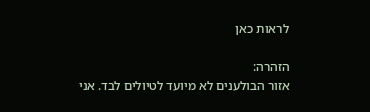לראות כאן

הזהרה:
אזור הבולענים לא מיועד לטיולים לבד. אני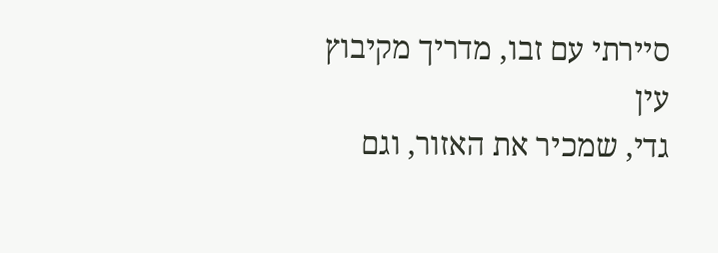סיירתי עם זבו, מדריך מקיבוץ עין
גדי, שמכיר את האזור, וגם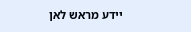יידע מראש לאן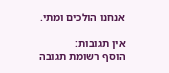אנחנו הולכים ומתי.

אין תגובות:
הוסף רשומת תגובה